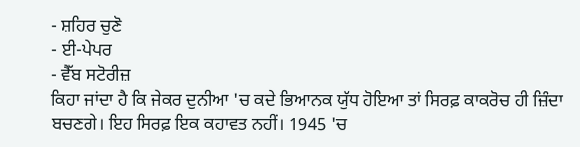- ਸ਼ਹਿਰ ਚੁਣੋ
- ਈ-ਪੇਪਰ
- ਵੈੱਬ ਸਟੋਰੀਜ਼
ਕਿਹਾ ਜਾਂਦਾ ਹੈ ਕਿ ਜੇਕਰ ਦੁਨੀਆ 'ਚ ਕਦੇ ਭਿਆਨਕ ਯੁੱਧ ਹੋਇਆ ਤਾਂ ਸਿਰਫ਼ ਕਾਕਰੋਚ ਹੀ ਜ਼ਿੰਦਾ ਬਚਣਗੇ। ਇਹ ਸਿਰਫ਼ ਇਕ ਕਹਾਵਤ ਨਹੀਂ। 1945 'ਚ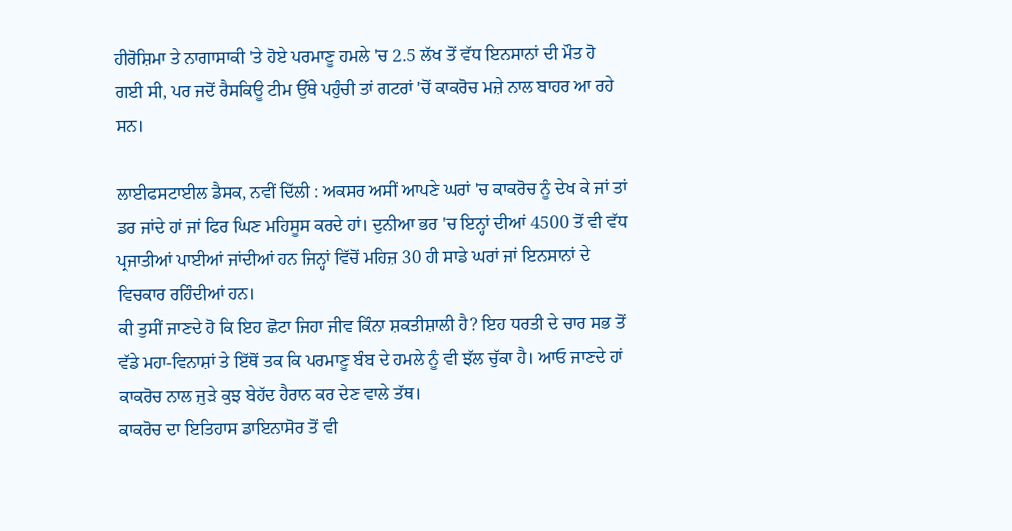ਹੀਰੋਸ਼ਿਮਾ ਤੇ ਨਾਗਾਸਾਕੀ 'ਤੇ ਹੋਏ ਪਰਮਾਣੂ ਹਮਲੇ 'ਚ 2.5 ਲੱਖ ਤੋਂ ਵੱਧ ਇਨਸਾਨਾਂ ਦੀ ਮੌਤ ਹੋ ਗਈ ਸੀ, ਪਰ ਜਦੋਂ ਰੈਸਕਿਊ ਟੀਮ ਉੱਥੇ ਪਹੁੰਚੀ ਤਾਂ ਗਟਰਾਂ 'ਚੋਂ ਕਾਕਰੋਚ ਮਜ਼ੇ ਨਾਲ ਬਾਹਰ ਆ ਰਹੇ ਸਨ।

ਲਾਈਫਸਟਾਈਲ ਡੈਸਕ, ਨਵੀਂ ਦਿੱਲੀ : ਅਕਸਰ ਅਸੀਂ ਆਪਣੇ ਘਰਾਂ 'ਚ ਕਾਕਰੋਚ ਨੂੰ ਦੇਖ ਕੇ ਜਾਂ ਤਾਂ ਡਰ ਜਾਂਦੇ ਹਾਂ ਜਾਂ ਫਿਰ ਘਿਣ ਮਹਿਸੂਸ ਕਰਦੇ ਹਾਂ। ਦੁਨੀਆ ਭਰ 'ਚ ਇਨ੍ਹਾਂ ਦੀਆਂ 4500 ਤੋਂ ਵੀ ਵੱਧ ਪ੍ਰਜਾਤੀਆਂ ਪਾਈਆਂ ਜਾਂਦੀਆਂ ਹਨ ਜਿਨ੍ਹਾਂ ਵਿੱਚੋਂ ਮਹਿਜ਼ 30 ਹੀ ਸਾਡੇ ਘਰਾਂ ਜਾਂ ਇਨਸਾਨਾਂ ਦੇ ਵਿਚਕਾਰ ਰਹਿੰਦੀਆਂ ਹਨ।
ਕੀ ਤੁਸੀਂ ਜਾਣਦੇ ਹੋ ਕਿ ਇਹ ਛੋਟਾ ਜਿਹਾ ਜੀਵ ਕਿੰਨਾ ਸ਼ਕਤੀਸ਼ਾਲੀ ਹੈ? ਇਹ ਧਰਤੀ ਦੇ ਚਾਰ ਸਭ ਤੋਂ ਵੱਡੇ ਮਹਾ-ਵਿਨਾਸ਼ਾਂ ਤੇ ਇੱਥੋਂ ਤਕ ਕਿ ਪਰਮਾਣੂ ਬੰਬ ਦੇ ਹਮਲੇ ਨੂੰ ਵੀ ਝੱਲ ਚੁੱਕਾ ਹੈ। ਆਓ ਜਾਣਦੇ ਹਾਂ ਕਾਕਰੋਚ ਨਾਲ ਜੁੜੇ ਕੁਝ ਬੇਹੱਦ ਹੈਰਾਨ ਕਰ ਦੇਣ ਵਾਲੇ ਤੱਥ।
ਕਾਕਰੋਚ ਦਾ ਇਤਿਹਾਸ ਡਾਇਨਾਸੋਰ ਤੋਂ ਵੀ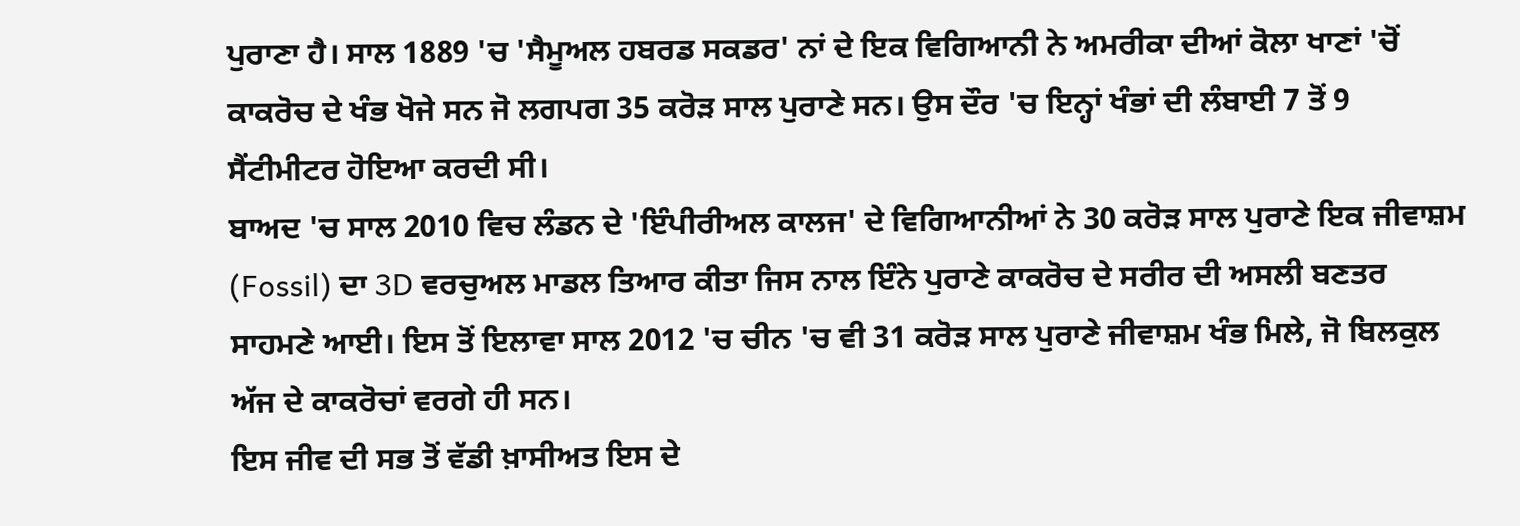ਪੁਰਾਣਾ ਹੈ। ਸਾਲ 1889 'ਚ 'ਸੈਮੂਅਲ ਹਬਰਡ ਸਕਡਰ' ਨਾਂ ਦੇ ਇਕ ਵਿਗਿਆਨੀ ਨੇ ਅਮਰੀਕਾ ਦੀਆਂ ਕੋਲਾ ਖਾਣਾਂ 'ਚੋਂ ਕਾਕਰੋਚ ਦੇ ਖੰਭ ਖੋਜੇ ਸਨ ਜੋ ਲਗਪਗ 35 ਕਰੋੜ ਸਾਲ ਪੁਰਾਣੇ ਸਨ। ਉਸ ਦੌਰ 'ਚ ਇਨ੍ਹਾਂ ਖੰਭਾਂ ਦੀ ਲੰਬਾਈ 7 ਤੋਂ 9 ਸੈਂਟੀਮੀਟਰ ਹੋਇਆ ਕਰਦੀ ਸੀ।
ਬਾਅਦ 'ਚ ਸਾਲ 2010 ਵਿਚ ਲੰਡਨ ਦੇ 'ਇੰਪੀਰੀਅਲ ਕਾਲਜ' ਦੇ ਵਿਗਿਆਨੀਆਂ ਨੇ 30 ਕਰੋੜ ਸਾਲ ਪੁਰਾਣੇ ਇਕ ਜੀਵਾਸ਼ਮ (Fossil) ਦਾ 3D ਵਰਚੁਅਲ ਮਾਡਲ ਤਿਆਰ ਕੀਤਾ ਜਿਸ ਨਾਲ ਇੰਨੇ ਪੁਰਾਣੇ ਕਾਕਰੋਚ ਦੇ ਸਰੀਰ ਦੀ ਅਸਲੀ ਬਣਤਰ ਸਾਹਮਣੇ ਆਈ। ਇਸ ਤੋਂ ਇਲਾਵਾ ਸਾਲ 2012 'ਚ ਚੀਨ 'ਚ ਵੀ 31 ਕਰੋੜ ਸਾਲ ਪੁਰਾਣੇ ਜੀਵਾਸ਼ਮ ਖੰਭ ਮਿਲੇ, ਜੋ ਬਿਲਕੁਲ ਅੱਜ ਦੇ ਕਾਕਰੋਚਾਂ ਵਰਗੇ ਹੀ ਸਨ।
ਇਸ ਜੀਵ ਦੀ ਸਭ ਤੋਂ ਵੱਡੀ ਖ਼ਾਸੀਅਤ ਇਸ ਦੇ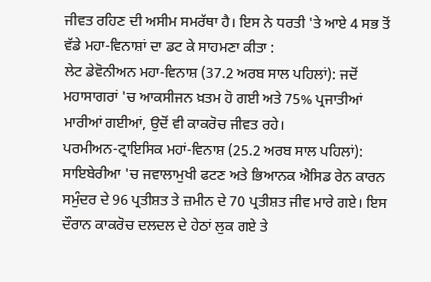ਜੀਵਤ ਰਹਿਣ ਦੀ ਅਸੀਮ ਸਮਰੱਥਾ ਹੈ। ਇਸ ਨੇ ਧਰਤੀ 'ਤੇ ਆਏ 4 ਸਭ ਤੋਂ ਵੱਡੇ ਮਹਾ-ਵਿਨਾਸ਼ਾਂ ਦਾ ਡਟ ਕੇ ਸਾਹਮਣਾ ਕੀਤਾ :
ਲੇਟ ਡੇਵੋਨੀਅਨ ਮਹਾ-ਵਿਨਾਸ਼ (37.2 ਅਰਬ ਸਾਲ ਪਹਿਲਾਂ): ਜਦੋਂ ਮਹਾਸਾਗਰਾਂ 'ਚ ਆਕਸੀਜਨ ਖ਼ਤਮ ਹੋ ਗਈ ਅਤੇ 75% ਪ੍ਰਜਾਤੀਆਂ ਮਾਰੀਆਂ ਗਈਆਂ, ਉਦੋਂ ਵੀ ਕਾਕਰੋਚ ਜੀਵਤ ਰਹੇ।
ਪਰਮੀਅਨ-ਟ੍ਰਾਇਸਿਕ ਮਹਾਂ-ਵਿਨਾਸ਼ (25.2 ਅਰਬ ਸਾਲ ਪਹਿਲਾਂ): ਸਾਇਬੇਰੀਆ 'ਚ ਜਵਾਲਾਮੁਖੀ ਫਟਣ ਅਤੇ ਭਿਆਨਕ ਐਸਿਡ ਰੇਨ ਕਾਰਨ ਸਮੁੰਦਰ ਦੇ 96 ਪ੍ਰਤੀਸ਼ਤ ਤੇ ਜ਼ਮੀਨ ਦੇ 70 ਪ੍ਰਤੀਸ਼ਤ ਜੀਵ ਮਾਰੇ ਗਏ। ਇਸ ਦੌਰਾਨ ਕਾਕਰੋਚ ਦਲਦਲ ਦੇ ਹੇਠਾਂ ਲੁਕ ਗਏ ਤੇ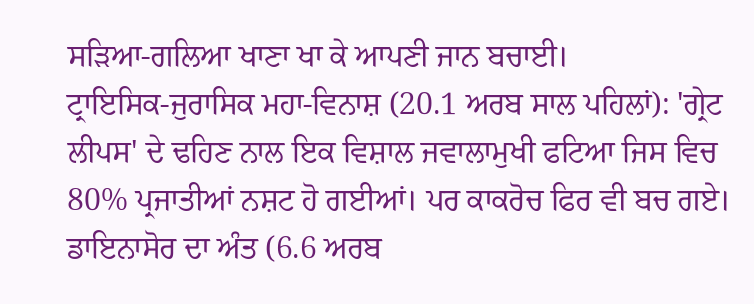ਸੜਿਆ-ਗਲਿਆ ਖਾਣਾ ਖਾ ਕੇ ਆਪਣੀ ਜਾਨ ਬਚਾਈ।
ਟ੍ਰਾਇਸਿਕ-ਜੁਰਾਸਿਕ ਮਹਾ-ਵਿਨਾਸ਼ (20.1 ਅਰਬ ਸਾਲ ਪਹਿਲਾਂ): 'ਗ੍ਰੇਟ ਲੀਪਸ' ਦੇ ਢਹਿਣ ਨਾਲ ਇਕ ਵਿਸ਼ਾਲ ਜਵਾਲਾਮੁਖੀ ਫਟਿਆ ਜਿਸ ਵਿਚ 80% ਪ੍ਰਜਾਤੀਆਂ ਨਸ਼ਟ ਹੋ ਗਈਆਂ। ਪਰ ਕਾਕਰੋਚ ਫਿਰ ਵੀ ਬਚ ਗਏ।
ਡਾਇਨਾਸੋਰ ਦਾ ਅੰਤ (6.6 ਅਰਬ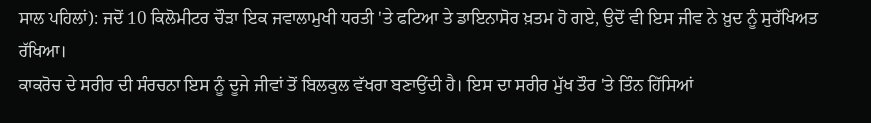ਸਾਲ ਪਹਿਲਾਂ): ਜਦੋਂ 10 ਕਿਲੋਮੀਟਰ ਚੌੜਾ ਇਕ ਜਵਾਲਾਮੁਖੀ ਧਰਤੀ 'ਤੇ ਫਟਿਆ ਤੇ ਡਾਇਨਾਸੋਰ ਖ਼ਤਮ ਹੋ ਗਏ, ਉਦੋਂ ਵੀ ਇਸ ਜੀਵ ਨੇ ਖ਼ੁਦ ਨੂੰ ਸੁਰੱਖਿਅਤ ਰੱਖਿਆ।
ਕਾਕਰੋਚ ਦੇ ਸਰੀਰ ਦੀ ਸੰਰਚਨਾ ਇਸ ਨੂੰ ਦੂਜੇ ਜੀਵਾਂ ਤੋਂ ਬਿਲਕੁਲ ਵੱਖਰਾ ਬਣਾਉਂਦੀ ਹੈ। ਇਸ ਦਾ ਸਰੀਰ ਮੁੱਖ ਤੌਰ 'ਤੇ ਤਿੰਨ ਹਿੱਸਿਆਂ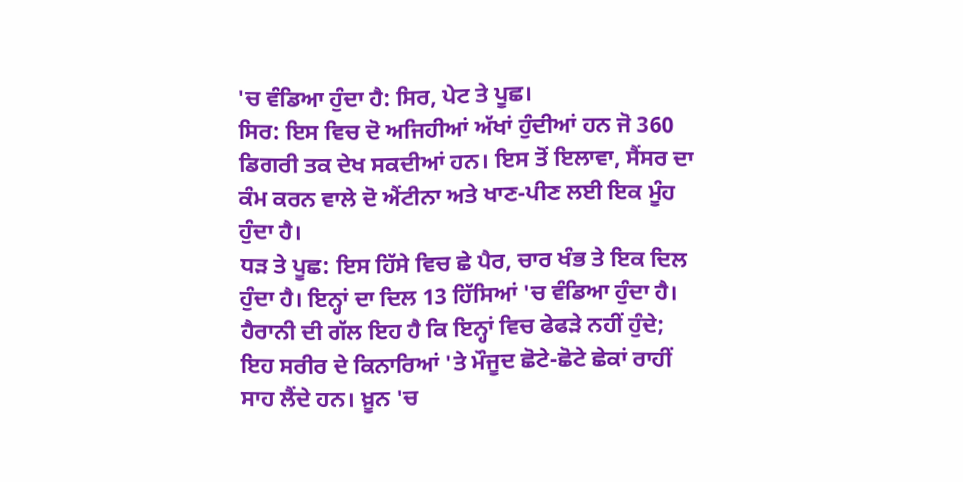'ਚ ਵੰਡਿਆ ਹੁੰਦਾ ਹੈ: ਸਿਰ, ਪੇਟ ਤੇ ਪੂਛ।
ਸਿਰ: ਇਸ ਵਿਚ ਦੋ ਅਜਿਹੀਆਂ ਅੱਖਾਂ ਹੁੰਦੀਆਂ ਹਨ ਜੋ 360 ਡਿਗਰੀ ਤਕ ਦੇਖ ਸਕਦੀਆਂ ਹਨ। ਇਸ ਤੋਂ ਇਲਾਵਾ, ਸੈਂਸਰ ਦਾ ਕੰਮ ਕਰਨ ਵਾਲੇ ਦੋ ਐਂਟੀਨਾ ਅਤੇ ਖਾਣ-ਪੀਣ ਲਈ ਇਕ ਮੂੰਹ ਹੁੰਦਾ ਹੈ।
ਧੜ ਤੇ ਪੂਛ: ਇਸ ਹਿੱਸੇ ਵਿਚ ਛੇ ਪੈਰ, ਚਾਰ ਖੰਭ ਤੇ ਇਕ ਦਿਲ ਹੁੰਦਾ ਹੈ। ਇਨ੍ਹਾਂ ਦਾ ਦਿਲ 13 ਹਿੱਸਿਆਂ 'ਚ ਵੰਡਿਆ ਹੁੰਦਾ ਹੈ।
ਹੈਰਾਨੀ ਦੀ ਗੱਲ ਇਹ ਹੈ ਕਿ ਇਨ੍ਹਾਂ ਵਿਚ ਫੇਫੜੇ ਨਹੀਂ ਹੁੰਦੇ; ਇਹ ਸਰੀਰ ਦੇ ਕਿਨਾਰਿਆਂ 'ਤੇ ਮੌਜੂਦ ਛੋਟੇ-ਛੋਟੇ ਛੇਕਾਂ ਰਾਹੀਂ ਸਾਹ ਲੈਂਦੇ ਹਨ। ਖ਼ੂਨ 'ਚ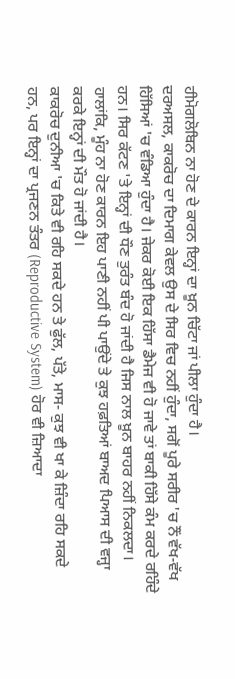ਹੀਮੋਗਲੋਬਿਨ ਨਾ ਹੋਣ ਦੇ ਕਾਰਨ ਇਨ੍ਹਾਂ ਦਾ ਖ਼ੂਨ ਚਿੱਟਾ ਜਾਂ ਪੀਲਾ ਹੁੰਦਾ ਹੈ।
ਦਰਅਸਲ, ਕਾਕਰੋਚ ਦਾ ਦਿਮਾਗ ਕੇਵਲ ਉਸ ਦੇ ਸਿਰ ਵਿਚ ਨਹੀਂ ਹੁੰਦਾ, ਸਗੋਂ ਪੂਰੇ ਸਰੀਰ 'ਚ ਨੌਂ ਵੱਖ-ਵੱਖ ਹਿੱਸਿਆਂ 'ਚ ਵੰਡਿਆ ਹੁੰਦਾ ਹੈ। ਜੇਕਰ ਕੋਈ ਇਕ ਹਿੱਸਾ ਡੈਮੇਜ ਵੀ ਹੋ ਜਾਵੇ ਤਾਂ ਬਾਕੀ ਹਿੱਸੇ ਕੰਮ ਕਰਦੇ ਰਹਿੰਦੇ ਹਨ। ਸਿਰ ਕੱਟਣ 'ਤੇ ਇਨ੍ਹਾਂ ਦੀ ਧੌਣ ਤੁਰੰਤ ਬੰਦ ਹੋ ਜਾਂਦੀ ਹੈ ਜਿਸ ਨਾਲ ਖ਼ੂਨ ਬਾਹਰ ਨਹੀਂ ਨਿਕਲਦਾ। ਹਾਲਾਂਕਿ, ਮੂੰਹ ਨਾ ਹੋਣ ਕਾਰਨ ਇਹ ਪਾਣੀ ਨਹੀਂ ਪੀ ਪਾਉਂਦੇ ਤੇ ਕੁਝ ਹਫ਼ਤਿਆਂ ਬਾਅਦ ਪਿਆਸ ਦੀ ਵਜ੍ਹਾ ਕਰਕੇ ਇਨ੍ਹਾਂ ਦੀ ਮੌਤ ਹੋ ਜਾਂਦੀ ਹੈ।
ਕਾਕਰੋਚ ਦੁਨੀਆ 'ਚ ਕਿਤੇ ਵੀ ਰਹਿ ਸਕਦੇ ਹਨ ਤੇ ਫੁੱਲ, ਪੱਤੇ, ਮਾਸ- ਕੁਝ ਵੀ ਖਾ ਕੇ ਜ਼ਿੰਦਾ ਰਹਿ ਸਕਦੇ ਹਨ, ਪਰ ਇਨ੍ਹਾਂ ਦਾ ਪ੍ਰਜਣਨ ਤੰਤਰ (Reproductive System) ਹੋਰ ਵੀ ਜ਼ਿਆਦਾ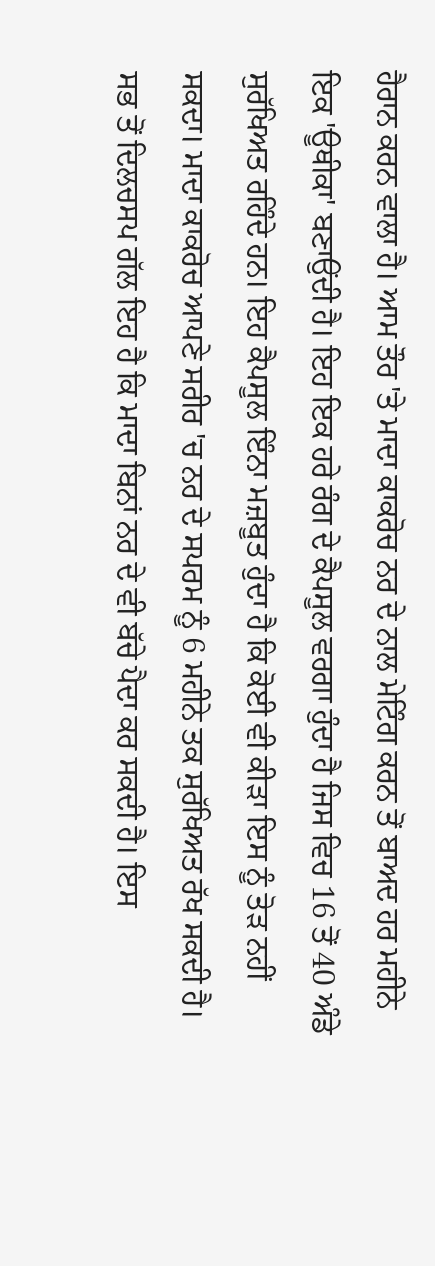ਹੈਰਾਨ ਕਰਨ ਵਾਲਾ ਹੈ। ਆਮ ਤੌਰ 'ਤੇ ਮਾਦਾ ਕਾਕਰੋਚ ਨਰ ਦੇ ਨਾਲ ਮੇਟਿੰਗ ਕਰਨ ਤੋਂ ਬਾਅਦ ਹਰ ਮਹੀਨੇ ਇਕ 'ਊਥੀਕਾ' ਬਣਾਉਂਦੀ ਹੈ। ਇਹ ਇਕ ਹਰੇ ਰੰਗ ਦੇ ਕੈਪਸੂਲ ਵਰਗਾ ਹੁੰਦਾ ਹੈ ਜਿਸ ਵਿਚ 16 ਤੋਂ 40 ਅੰਡੇ ਸੁਰੱਖਿਅਤ ਰਹਿੰਦੇ ਹਨ। ਇਹ ਕੈਪਸੂਲ ਇੰਨਾ ਮਜ਼ਬੂਤ ਹੁੰਦਾ ਹੈ ਕਿ ਕੋਈ ਵੀ ਕੀੜਾ ਇਸ ਨੂੰ ਤੋੜ ਨਹੀਂ ਸਕਦਾ। ਮਾਦਾ ਕਾਕਰੋਚ ਆਪਣੇ ਸਰੀਰ 'ਚ ਨਰ ਦੇ ਸਪਰਮ ਨੂੰ 6 ਮਹੀਨੇ ਤਕ ਸੁਰੱਖਿਅਤ ਰੱਖ ਸਕਦੀ ਹੈ। ਸਭ ਤੋਂ ਦਿਲਚਸਪ ਗੱਲ ਇਹ ਹੈ ਕਿ ਮਾਦਾ ਬਿਨਾਂ ਨਰ ਦੇ ਵੀ ਬੱਚੇ ਪੈਦਾ ਕਰ ਸਕਦੀ ਹੈ। ਇਸ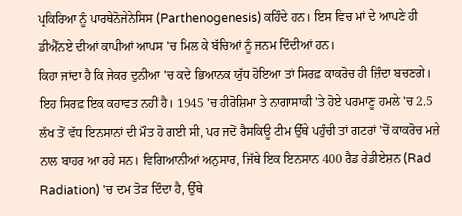ਪ੍ਰਕਿਰਿਆ ਨੂੰ ਪਾਰਥੇਨੋਜੇਨੇਸਿਸ (Parthenogenesis) ਕਹਿੰਦੇ ਹਨ। ਇਸ ਵਿਚ ਮਾਂ ਦੇ ਆਪਣੇ ਹੀ ਡੀਐੱਨਏ ਦੀਆਂ ਕਾਪੀਆਂ ਆਪਸ 'ਚ ਮਿਲ ਕੇ ਬੱਚਿਆਂ ਨੂੰ ਜਨਮ ਦਿੰਦੀਆਂ ਹਨ।
ਕਿਹਾ ਜਾਂਦਾ ਹੈ ਕਿ ਜੇਕਰ ਦੁਨੀਆ 'ਚ ਕਦੇ ਭਿਆਨਕ ਯੁੱਧ ਹੋਇਆ ਤਾਂ ਸਿਰਫ਼ ਕਾਕਰੋਚ ਹੀ ਜ਼ਿੰਦਾ ਬਚਣਗੇ। ਇਹ ਸਿਰਫ਼ ਇਕ ਕਹਾਵਤ ਨਹੀਂ ਹੈ। 1945 'ਚ ਹੀਰੋਸ਼ਿਮਾ ਤੇ ਨਾਗਾਸਾਕੀ 'ਤੇ ਹੋਏ ਪਰਮਾਣੂ ਹਮਲੇ 'ਚ 2.5 ਲੱਖ ਤੋਂ ਵੱਧ ਇਨਸਾਨਾਂ ਦੀ ਮੌਤ ਹੋ ਗਈ ਸੀ, ਪਰ ਜਦੋਂ ਰੈਸਕਿਊ ਟੀਮ ਉੱਥੇ ਪਹੁੰਚੀ ਤਾਂ ਗਟਰਾਂ 'ਚੋਂ ਕਾਕਰੋਚ ਮਜ਼ੇ ਨਾਲ ਬਾਹਰ ਆ ਰਹੇ ਸਨ। ਵਿਗਿਆਨੀਆਂ ਅਨੁਸਾਰ, ਜਿੱਥੇ ਇਕ ਇਨਸਾਨ 400 ਰੈਡ ਰੇਡੀਏਸ਼ਨ (Rad Radiation) 'ਚ ਦਮ ਤੋੜ ਦਿੰਦਾ ਹੈ, ਉੱਥੇ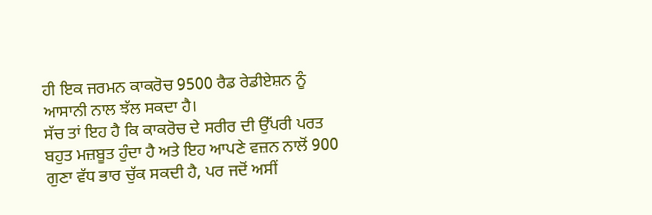ਹੀ ਇਕ ਜਰਮਨ ਕਾਕਰੋਚ 9500 ਰੈਡ ਰੇਡੀਏਸ਼ਨ ਨੂੰ ਆਸਾਨੀ ਨਾਲ ਝੱਲ ਸਕਦਾ ਹੈ।
ਸੱਚ ਤਾਂ ਇਹ ਹੈ ਕਿ ਕਾਕਰੋਚ ਦੇ ਸਰੀਰ ਦੀ ਉੱਪਰੀ ਪਰਤ ਬਹੁਤ ਮਜ਼ਬੂਤ ਹੁੰਦਾ ਹੈ ਅਤੇ ਇਹ ਆਪਣੇ ਵਜ਼ਨ ਨਾਲੋਂ 900 ਗੁਣਾ ਵੱਧ ਭਾਰ ਚੁੱਕ ਸਕਦੀ ਹੈ, ਪਰ ਜਦੋਂ ਅਸੀਂ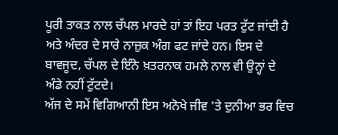ਪੂਰੀ ਤਾਕਤ ਨਾਲ ਚੱਪਲ ਮਾਰਦੇ ਹਾਂ ਤਾਂ ਇਹ ਪਰਤ ਟੁੱਟ ਜਾਂਦੀ ਹੈ ਅਤੇ ਅੰਦਰ ਦੇ ਸਾਰੇ ਨਾਜ਼ੁਕ ਅੰਗ ਫਟ ਜਾਂਦੇ ਹਨ। ਇਸ ਦੇ ਬਾਵਜੂਦ, ਚੱਪਲ ਦੇ ਇੰਨੇ ਖ਼ਤਰਨਾਕ ਹਮਲੇ ਨਾਲ ਵੀ ਉਨ੍ਹਾਂ ਦੇ ਅੰਡੇ ਨਹੀਂ ਟੁੱਟਦੇ।
ਅੱਜ ਦੇ ਸਮੇਂ ਵਿਗਿਆਨੀ ਇਸ ਅਨੋਖੇ ਜੀਵ 'ਤੇ ਦੁਨੀਆ ਭਰ ਵਿਚ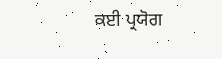ਕਈ ਪ੍ਰਯੋਗ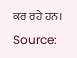ਕਰ ਰਹੇ ਹਨ।
Source: